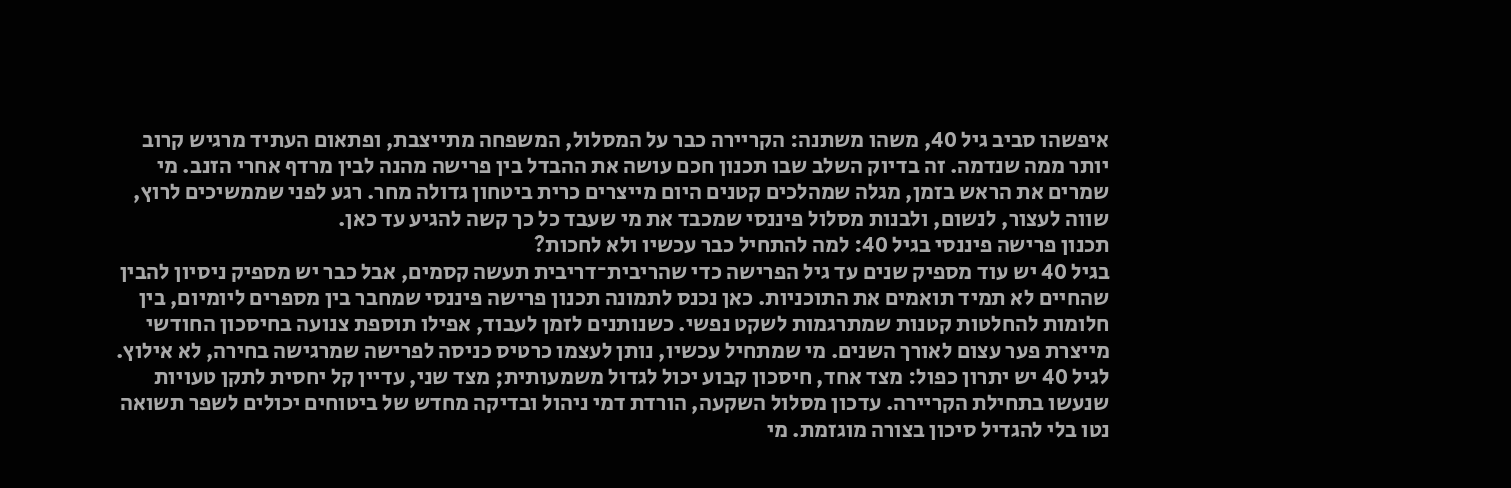איפשהו סביב גיל 40, משהו משתנה: הקריירה כבר על המסלול, המשפחה מתייצבת, ופתאום העתיד מרגיש קרוב יותר ממה שנדמה. זה בדיוק השלב שבו תכנון חכם עושה את ההבדל בין פרישה מהנה לבין מרדף אחרי הזנב. מי שמרים את הראש בזמן, מגלה שמהלכים קטנים היום מייצרים כרית ביטחון גדולה מחר. רגע לפני שממשיכים לרוץ, שווה לעצור, לנשום, ולבנות מסלול פיננסי שמכבד את מי שעבד כל כך קשה להגיע עד כאן.
תכנון פרישה פיננסי בגיל 40: למה להתחיל כבר עכשיו ולא לחכות?
בגיל 40 יש עוד מספיק שנים עד גיל הפרישה כדי שהריבית־דריבית תעשה קסמים, אבל כבר יש מספיק ניסיון להבין שהחיים לא תמיד תואמים את התוכניות. כאן נכנס לתמונה תכנון פרישה פיננסי שמחבר בין מספרים ליומיום, בין חלומות להחלטות קטנות שמתרגמות לשקט נפשי. כשנותנים לזמן לעבוד, אפילו תוספת צנועה בחיסכון החודשי מייצרת פער עצום לאורך השנים. מי שמתחיל עכשיו, נותן לעצמו כרטיס כניסה לפרישה שמרגישה בחירה, לא אילוץ.
לגיל 40 יש יתרון כפול: מצד אחד, חיסכון קבוע יכול לגדול משמעותית; מצד שני, עדיין קל יחסית לתקן טעויות שנעשו בתחילת הקריירה. עדכון מסלול השקעה, הורדת דמי ניהול ובדיקה מחדש של ביטוחים יכולים לשפר תשואה נטו בלי להגדיל סיכון בצורה מוגזמת. מי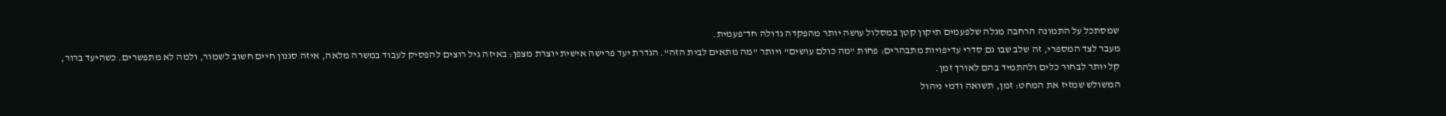שמסתכל על התמונה הרחבה מגלה שלפעמים תיקון קטן במסלול עושה יותר מהפקדה גדולה חד־פעמית.
מעבר לצד המספרי, זה שלב שבו גם סדרי עדיפויות מתבהרים: פחות "מה כולם עושים" ויותר "מה מתאים לבית הזה". הגדרת יעד פרישה אישית יוצרת מצפן: באיזה גיל רוצים להפסיק לעבוד במשרה מלאה, איזה סגנון חיים חשוב לשמור, ולמה לא מתפשרים. כשהיעד ברור, קל יותר לבחור כלים ולהתמיד בהם לאורך זמן.
המשולש שמזיז את המחט: זמן, תשואה ודמי ניהול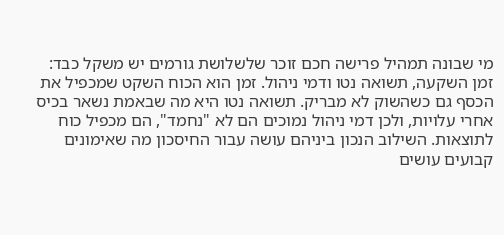מי שבונה תמהיל פרישה חכם זוכר שלשלושת גורמים יש משקל כבד: זמן השקעה, תשואה נטו ודמי ניהול. זמן הוא הכוח השקט שמכפיל את הכסף גם כשהשוק לא מבריק. תשואה נטו היא מה שבאמת נשאר בכיס אחרי עלויות, ולכן דמי ניהול נמוכים הם לא "נחמד", הם מכפיל כוח לתוצאות. השילוב הנכון ביניהם עושה עבור החיסכון מה שאימונים קבועים עושים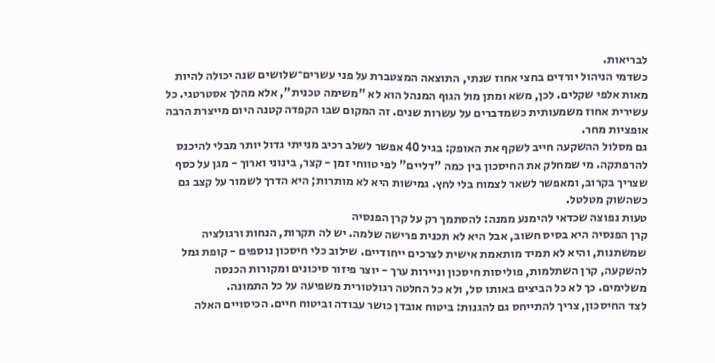לבריאות.
כשדמי הניהול יורדים בחצי אחוז שנתי, התוצאה המצטברת על פני עשרים־שלושים שנה יכולה להיות מאות אלפי שקלים. לכן, משא ומתן מול הגוף המנהל הוא לא "משימה טכנית", אלא מהלך אסטרטגי. כל עשירית אחוז משמעותית כשמדברים על עשרות שנים. זה המקום שבו הקפדה קטנה היום מייצרת הרבה אופציות מחר.
גם מסלול ההשקעה חייב לשקף את האופק: בגיל 40 אפשר לשלב רכיב מנייתי גדול יותר מבלי להיכנס להרפתקה. מי שמחלק את החיסכון בין כמה "דליים" לפי טווחי זמן - קצר, בינוני וארוך - מגן על כסף שצריך בקרוב, ומאפשר לשאר לצמוח בלי לחץ. גמישות היא לא מותרות; היא הדרך לשמור על קצב גם כשהשוק מטלטל.
טעות נפוצה שכדאי להימנע ממנה: להסתמך רק על קרן הפנסיה
קרן הפנסיה היא בסיס חשוב, אבל היא לא תכנית פרישה שלמה. יש לה תקרות, הנחות ורגולציה שמשתנות, והיא לא תמיד מותאמת אישית לצרכים ייחודיים. שילוב כלי חיסכון נוספים - קופת גמל להשקעה, קרן השתלמות, פוליסות חיסכון וניירות ערך - יוצר פיזור סיכונים ומקורות הכנסה משלימים. כך לא כל הביצים באותו סל, ולא כל החלטה רגולטורית משפיעה על כל התמונה.
לצד החיסכון, צריך להתייחס גם להגנות: ביטוח אובדן כושר עבודה וביטוח חיים. הכיסויים האלה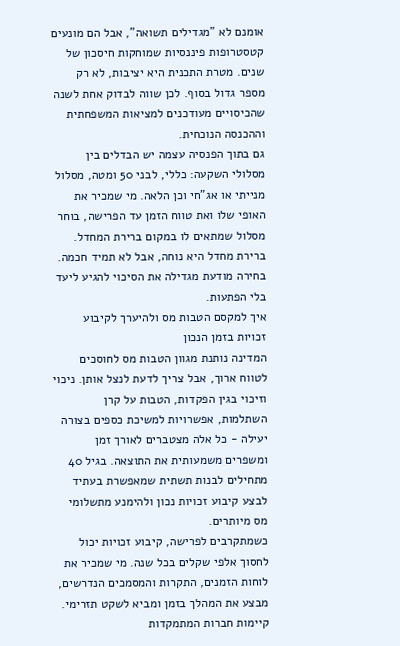אומנם לא "מגדילים תשואה", אבל הם מונעים קטסטרופות פיננסיות שמוחקות חיסכון של שנים. מטרת התכנית היא יציבות, לא רק מספר גדול בסוף. לכן שווה לבדוק אחת לשנה שהכיסויים מעודכנים למציאות המשפחתית וההכנסה הנוכחית.
גם בתוך הפנסיה עצמה יש הבדלים בין מסלולי השקעה: כללי, לבני 50 ומטה, מסלול מנייתי או אג"חי וכן הלאה. מי שמכיר את האופי שלו ואת טווח הזמן עד הפרישה, בוחר מסלול שמתאים לו במקום ברירת המחדל. ברירת מחדל היא נוחה, אבל לא תמיד חכמה. בחירה מודעת מגדילה את הסיכוי להגיע ליעד בלי הפתעות.
איך למקסם הטבות מס ולהיערך לקיבוע זכויות בזמן הנכון
המדינה נותנת מגוון הטבות מס לחוסכים לטווח ארוך, אבל צריך לדעת לנצל אותן. ניכוי וזיכוי בגין הפקדות, הטבות על קרן השתלמות, אפשרויות למשיכת כספים בצורה יעילה - כל אלה מצטברים לאורך זמן ומשפרים משמעותית את התוצאה. בגיל 40 מתחילים לבנות תשתית שמאפשרת בעתיד לבצע קיבוע זכויות נכון ולהימנע מתשלומי מס מיותרים.
כשמתקרבים לפרישה, קיבוע זכויות יכול לחסוך אלפי שקלים בכל שנה. מי שמכיר את לוחות הזמנים, התקרות והמסמכים הנדרשים, מבצע את המהלך בזמן ומביא לשקט תזרימי. קיימות חברות המתמקדות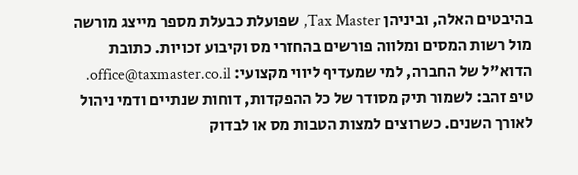בהיבטים האלה, וביניהן Tax Master, שפועלת כבעלת מספר מייצג מורשה מול רשות המסים ומלווה פורשים בהחזרי מס וקיבוע זכויות. כתובת הדוא"ל של החברה, למי שמעדיף ליווי מקצועי: office@taxmaster.co.il.
טיפ זהב: לשמור תיק מסודר של כל ההפקדות, דוחות שנתיים ודמי ניהול לאורך השנים. כשרוצים למצות הטבות מס או לבדוק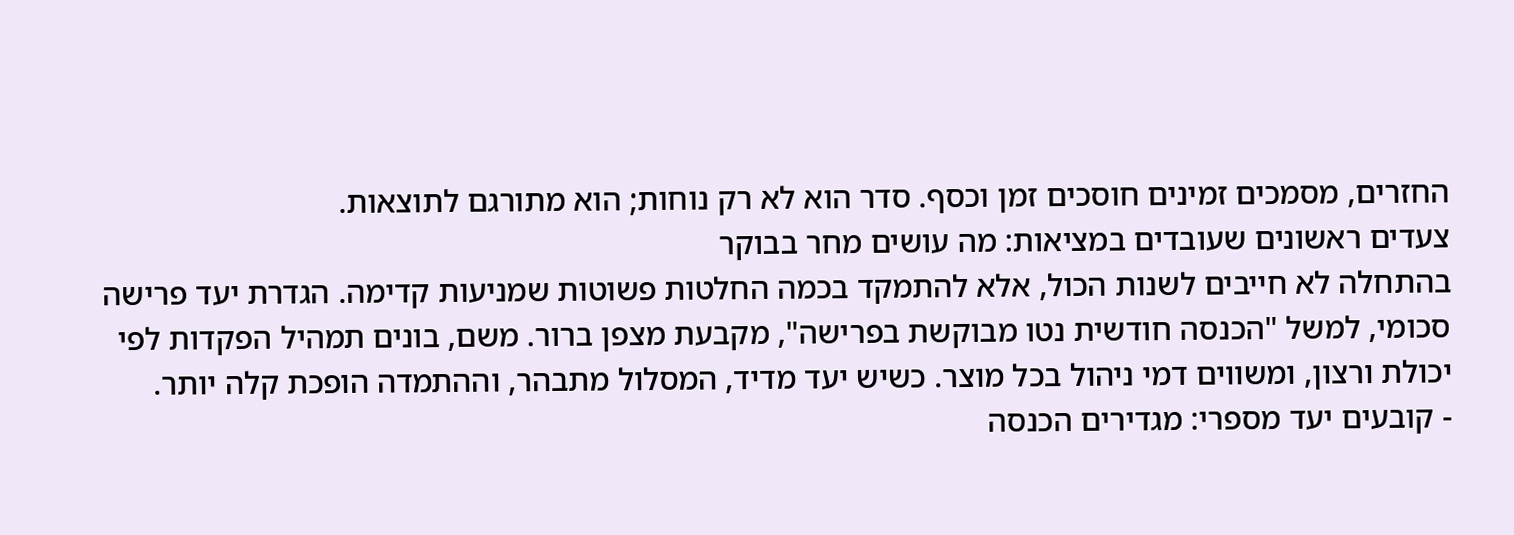החזרים, מסמכים זמינים חוסכים זמן וכסף. סדר הוא לא רק נוחות; הוא מתורגם לתוצאות.
צעדים ראשונים שעובדים במציאות: מה עושים מחר בבוקר
בהתחלה לא חייבים לשנות הכול, אלא להתמקד בכמה החלטות פשוטות שמניעות קדימה. הגדרת יעד פרישה סכומי, למשל "הכנסה חודשית נטו מבוקשת בפרישה", מקבעת מצפן ברור. משם, בונים תמהיל הפקדות לפי יכולת ורצון, ומשווים דמי ניהול בכל מוצר. כשיש יעד מדיד, המסלול מתבהר, וההתמדה הופכת קלה יותר.
- קובעים יעד מספרי: מגדירים הכנסה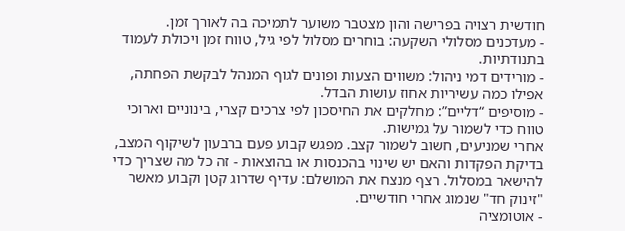חודשית רצויה בפרישה והון מצטבר משוער לתמיכה בה לאורך זמן.
- מעדכנים מסלולי השקעה: בוחרים מסלול לפי גיל, טווח זמן ויכולת לעמוד בתנודתיות.
- מורידים דמי ניהול: משווים הצעות ופונים לגוף המנהל לבקשת הפחתה, אפילו כמה עשיריות אחוז עושות הבדל.
- מוסיפים “דליים”: מחלקים את החיסכון לפי צרכים קצרי, בינוניים וארוכי טווח כדי לשמור על גמישות.
אחרי שמניעים, חשוב לשמור קצב. מפגש קבוע פעם ברבעון לשיקוף המצב, בדיקת הפקדות והאם יש שינוי בהכנסות או בהוצאות - זה כל מה שצריך כדי להישאר במסלול. רצף מנצח את המושלם: עדיף שדרוג קטן וקבוע מאשר "זינוק חד" שנמוג אחרי חודשיים.
- אוטומציה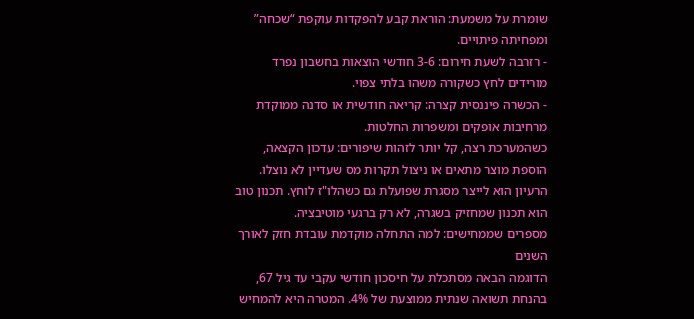שומרת על משמעת: הוראת קבע להפקדות עוקפת “שכחה” ומפחיתה פיתויים.
- רזרבה לשעת חירום: 3-6 חודשי הוצאות בחשבון נפרד מורידים לחץ כשקורה משהו בלתי צפוי.
- הכשרה פיננסית קצרה: קריאה חודשית או סדנה ממוקדת מרחיבות אופקים ומשפרות החלטות.
כשהמערכת רצה, קל יותר לזהות שיפורים: עדכון הקצאה, הוספת מוצר מתאים או ניצול תקרות מס שעדיין לא נוצלו. הרעיון הוא לייצר מסגרת שפועלת גם כשהלו"ז לוחץ. תכנון טוב הוא תכנון שמחזיק בשגרה, לא רק ברגעי מוטיבציה.
מספרים שממחישים: למה התחלה מוקדמת עובדת חזק לאורך השנים
הדוגמה הבאה מסתכלת על חיסכון חודשי עקבי עד גיל 67, בהנחת תשואה שנתית ממוצעת של 4%. המטרה היא להמחיש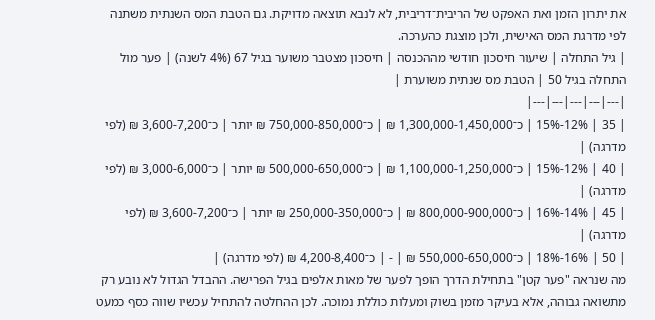את יתרון הזמן ואת האפקט של הריבית־דריבית, לא לנבא תוצאה מדויקת. גם הטבת המס השנתית משתנה לפי מדרגת המס האישית, ולכן מוצגת כהערכה.
| גיל התחלה | שיעור חיסכון חודשי מההכנסה | חיסכון מצטבר משוער בגיל 67 (4% לשנה) | פער מול התחלה בגיל 50 | הטבת מס שנתית משוערת |
|---|---|---|---|---|
| 35 | 12%-15% | כ־1,300,000-1,450,000 ₪ | כ־750,000-850,000 ₪ יותר | כ־3,600-7,200 ₪ (לפי מדרגה) |
| 40 | 12%-15% | כ־1,100,000-1,250,000 ₪ | כ־500,000-650,000 ₪ יותר | כ־3,000-6,000 ₪ (לפי מדרגה) |
| 45 | 14%-16% | כ־800,000-900,000 ₪ | כ־250,000-350,000 ₪ יותר | כ־3,600-7,200 ₪ (לפי מדרגה) |
| 50 | 16%-18% | כ־550,000-650,000 ₪ | - | כ־4,200-8,400 ₪ (לפי מדרגה) |
מה שנראה "פער קטן" בתחילת הדרך הופך לפער של מאות אלפים בגיל הפרישה. ההבדל הגדול לא נובע רק מתשואה גבוהה, אלא בעיקר מזמן בשוק ומעלות כוללת נמוכה. לכן ההחלטה להתחיל עכשיו שווה כסף כמעט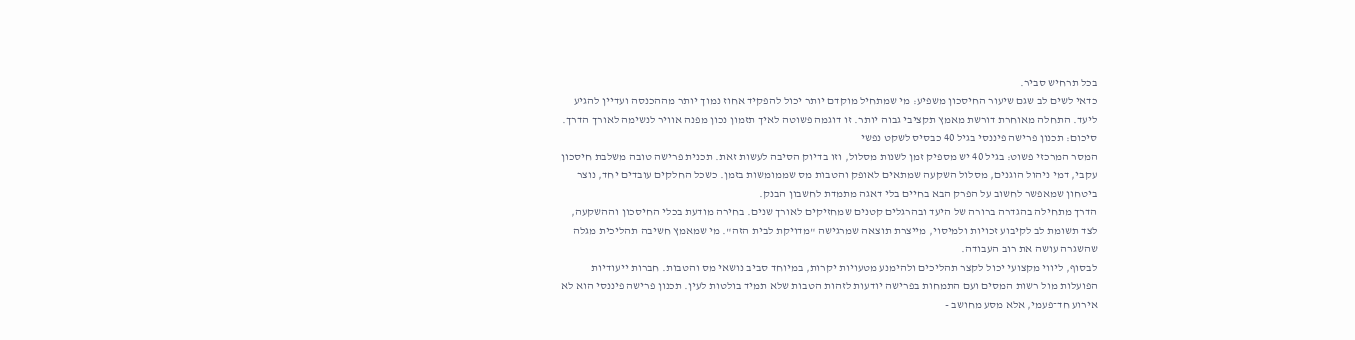בכל תרחיש סביר.
כדאי לשים לב שגם שיעור החיסכון משפיע: מי שמתחיל מוקדם יותר יכול להפקיד אחוז נמוך יותר מההכנסה ועדיין להגיע ליעד. התחלה מאוחרת דורשת מאמץ תקציבי גבוה יותר. זו דוגמה פשוטה לאיך תזמון נכון מפנה אוויר לנשימה לאורך הדרך.
סיכום: תכנון פרישה פיננסי בגיל 40 כבסיס לשקט נפשי
המסר המרכזי פשוט: בגיל 40 יש מספיק זמן לשנות מסלול, וזו בדיוק הסיבה לעשות זאת. תכנית פרישה טובה משלבת חיסכון עקבי, דמי ניהול הוגנים, מסלול השקעה שמתאים לאופק והטבות מס שממומשות בזמן. כשכל החלקים עובדים יחד, נוצר ביטחון שמאפשר לחשוב על הפרק הבא בחיים בלי דאגה מתמדת לחשבון הבנק.
הדרך מתחילה בהגדרה ברורה של היעד ובהרגלים קטנים שמחזיקים לאורך שנים. בחירה מודעת בכלי החיסכון וההשקעה, לצד תשומת לב לקיבוע זכויות ולמיסוי, מייצרת תוצאה שמרגישה "מדויקת לבית הזה". מי שמאמץ חשיבה תהליכית מגלה שהשגרה עושה את רוב העבודה.
לבסוף, ליווי מקצועי יכול לקצר תהליכים ולהימנע מטעויות יקרות, במיוחד סביב נושאי מס והטבות. חברות ייעודיות הפועלות מול רשות המסים ועם התמחות בפרישה יודעות לזהות הטבות שלא תמיד בולטות לעין. תכנון פרישה פיננסי הוא לא אירוע חד־פעמי, אלא מסע מחושב -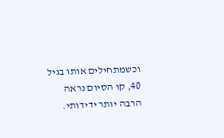וכשמתחילים אותו בגיל 40, קו הסיום נראה הרבה יותר ידידותי.